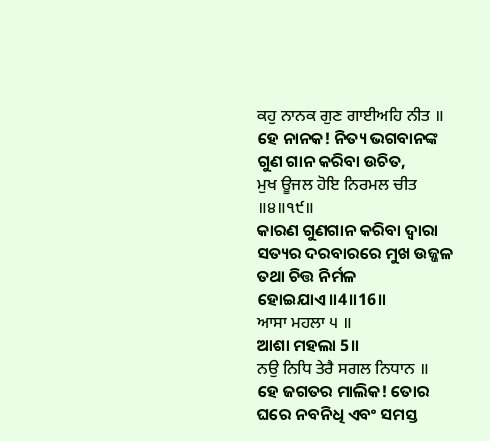ਕਹੁ ਨਾਨਕ ਗੁਣ ਗਾਈਅਹਿ ਨੀਤ ॥
ହେ ନାନକ! ନିତ୍ୟ ଭଗବାନଙ୍କ ଗୁଣ ଗାନ କରିବା ଉଚିତ,
ਮੁਖ ਊਜਲ ਹੋਇ ਨਿਰਮਲ ਚੀਤ ॥੪॥੧੯॥
କାରଣ ଗୁଣଗାନ କରିବା ଦ୍ଵାରା ସତ୍ୟର ଦରବାରରେ ମୁଖ ଉଜ୍ଜଳ ତଥା ଚିତ୍ତ ନିର୍ମଳ ହୋଇଯାଏ॥4॥16॥
ਆਸਾ ਮਹਲਾ ੫ ॥
ଆଶା ମହଲା 5॥
ਨਉ ਨਿਧਿ ਤੇਰੈ ਸਗਲ ਨਿਧਾਨ ॥
ହେ ଜଗତର ମାଲିକ! ତୋର ଘରେ ନବନିଧି ଏବଂ ସମସ୍ତ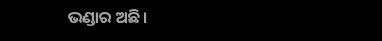ଭଣ୍ଡାର ଅଛି।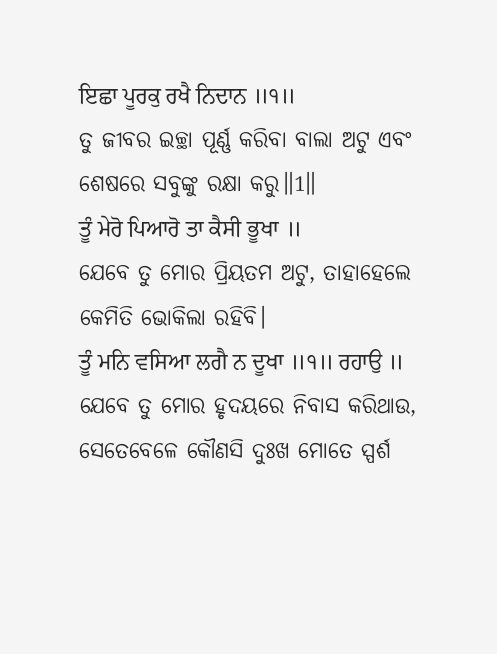ਇਛਾ ਪੂਰਕੁ ਰਖੈ ਨਿਦਾਨ ॥੧॥
ତୁ ଜୀବର ଇଚ୍ଛା ପୂର୍ଣ୍ଣ କରିବା ବାଲା ଅଟୁ ଏବଂ ଶେଷରେ ସବୁଙ୍କୁ ରକ୍ଷା କରୁ॥1॥
ਤੂੰ ਮੇਰੋ ਪਿਆਰੋ ਤਾ ਕੈਸੀ ਭੂਖਾ ॥
ଯେବେ ତୁ ମୋର ପ୍ରିୟତମ ଅଟୁ, ତାହାହେଲେ କେମିତି ଭୋକିଲା ରହିବି।
ਤੂੰ ਮਨਿ ਵਸਿਆ ਲਗੈ ਨ ਦੂਖਾ ॥੧॥ ਰਹਾਉ ॥
ଯେବେ ତୁ ମୋର ହୃଦୟରେ ନିବାସ କରିଥାଉ, ସେତେବେଳେ କୌଣସି ଦୁଃଖ ମୋତେ ସ୍ପର୍ଶ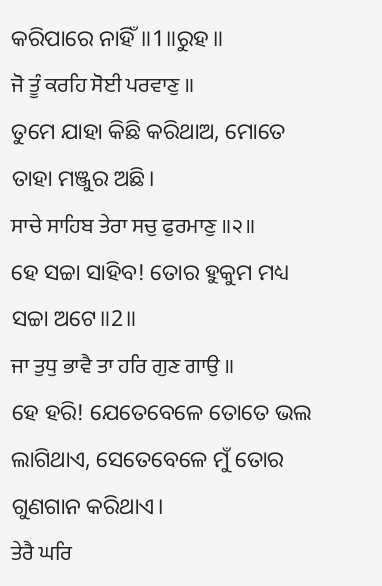କରିପାରେ ନାହିଁ॥1॥ରୁହ॥
ਜੋ ਤੂੰ ਕਰਹਿ ਸੋਈ ਪਰਵਾਣੁ ॥
ତୁମେ ଯାହା କିଛି କରିଥାଅ, ମୋତେ ତାହା ମଞ୍ଜୁର ଅଛି।
ਸਾਚੇ ਸਾਹਿਬ ਤੇਰਾ ਸਚੁ ਫੁਰਮਾਣੁ ॥੨॥
ହେ ସଚ୍ଚା ସାହିବ! ତୋର ହୁକୁମ ମଧ୍ୟ ସଚ୍ଚା ଅଟେ॥2॥
ਜਾ ਤੁਧੁ ਭਾਵੈ ਤਾ ਹਰਿ ਗੁਣ ਗਾਉ ॥
ହେ ହରି! ଯେତେବେଳେ ତୋତେ ଭଲ ଲାଗିଥାଏ, ସେତେବେଳେ ମୁଁ ତୋର ଗୁଣଗାନ କରିଥାଏ।
ਤੇਰੈ ਘਰਿ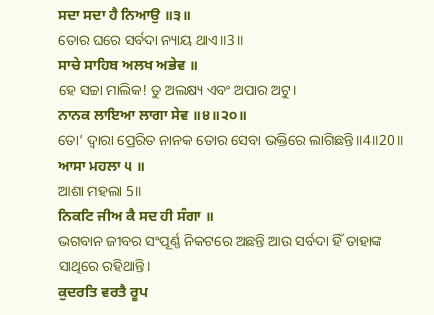ਸਦਾ ਸਦਾ ਹੈ ਨਿਆਉ ॥੩॥
ତୋର ଘରେ ସର୍ବଦା ନ୍ୟାୟ ଥାଏ॥3॥
ਸਾਚੇ ਸਾਹਿਬ ਅਲਖ ਅਭੇਵ ॥
ହେ ସଚ୍ଚା ମାଲିକ! ତୁ ଅଲକ୍ଷ୍ୟ ଏବଂ ଅପାର ଅଟୁ।
ਨਾਨਕ ਲਾਇਆ ਲਾਗਾ ਸੇਵ ॥੪॥੨੦॥
ତୋ’ ଦ୍ଵାରା ପ୍ରେରିତ ନାନକ ତୋର ସେବା ଭକ୍ତିରେ ଲାଗିଛନ୍ତି॥4॥20॥
ਆਸਾ ਮਹਲਾ ੫ ॥
ଆଶା ମହଲା 5॥
ਨਿਕਟਿ ਜੀਅ ਕੈ ਸਦ ਹੀ ਸੰਗਾ ॥
ଭଗବାନ ଜୀବର ସଂପୂର୍ଣ୍ଣ ନିକଟରେ ଅଛନ୍ତି ଆଉ ସର୍ବଦା ହିଁ ତାହାଙ୍କ ସାଥିରେ ରହିଥାନ୍ତି।
ਕੁਦਰਤਿ ਵਰਤੈ ਰੂਪ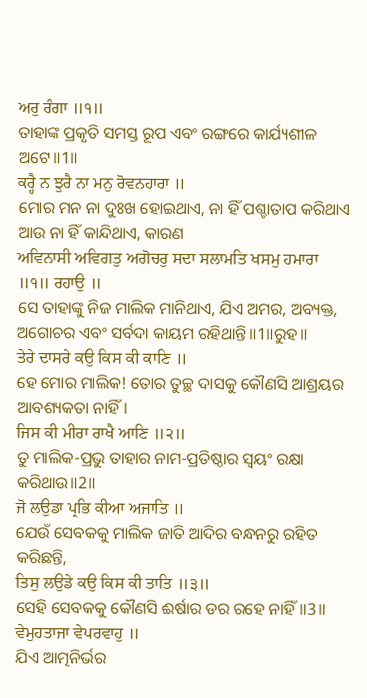ਅਰੁ ਰੰਗਾ ॥੧॥
ତାହାଙ୍କ ପ୍ରକୃତି ସମସ୍ତ ରୂପ ଏବଂ ରଙ୍ଗରେ କାର୍ଯ୍ୟଶୀଳ ଅଟେ॥1॥
ਕਰ੍ਹੈ ਨ ਝੁਰੈ ਨਾ ਮਨੁ ਰੋਵਨਹਾਰਾ ॥
ମୋର ମନ ନା ଦୁଃଖ ହୋଇଥାଏ, ନା ହିଁ ପଶ୍ଚାତାପ କରିଥାଏ ଆଉ ନା ହିଁ କାନ୍ଦିଥାଏ, କାରଣ
ਅਵਿਨਾਸੀ ਅਵਿਗਤੁ ਅਗੋਚਰੁ ਸਦਾ ਸਲਾਮਤਿ ਖਸਮੁ ਹਮਾਰਾ ॥੧॥ ਰਹਾਉ ॥
ସେ ତାହାଙ୍କୁ ନିଜ ମାଲିକ ମାନିଥାଏ, ଯିଏ ଅମର, ଅବ୍ୟକ୍ତ, ଅଗୋଚର ଏବଂ ସର୍ବଦା କାୟମ ରହିଥାନ୍ତି॥1॥ରୁହ॥
ਤੇਰੇ ਦਾਸਰੇ ਕਉ ਕਿਸ ਕੀ ਕਾਣਿ ॥
ହେ ମୋର ମାଲିକ! ତୋର ତୁଚ୍ଛ ଦାସକୁ କୌଣସି ଆଶ୍ରୟର ଆବଶ୍ୟକତା ନାହିଁ।
ਜਿਸ ਕੀ ਮੀਰਾ ਰਾਖੈ ਆਣਿ ॥੨॥
ତୁ ମାଲିକ-ପ୍ରଭୁ ତାହାର ନାମ-ପ୍ରତିଷ୍ଠାର ସ୍ଵୟଂ ରକ୍ଷା କରିଥାଉ॥2॥
ਜੋ ਲਉਡਾ ਪ੍ਰਭਿ ਕੀਆ ਅਜਾਤਿ ॥
ଯେଉଁ ସେବକକୁ ମାଲିକ ଜାତି ଆଦିର ବନ୍ଧନରୁ ରହିତ କରିଛନ୍ତି,
ਤਿਸੁ ਲਉਡੇ ਕਉ ਕਿਸ ਕੀ ਤਾਤਿ ॥੩॥
ସେହି ସେବକକୁ କୌଣସି ଈର୍ଷାର ଡର ରହେ ନାହିଁ॥3॥
ਵੇਮੁਹਤਾਜਾ ਵੇਪਰਵਾਹੁ ॥
ଯିଏ ଆତ୍ମନିର୍ଭର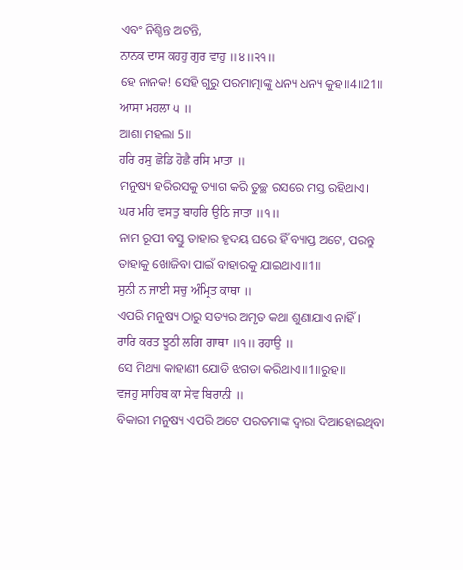ଏବଂ ନିଶ୍ଚିନ୍ତ ଅଟନ୍ତି,
ਨਾਨਕ ਦਾਸ ਕਹਹੁ ਗੁਰ ਵਾਹੁ ॥੪॥੨੧॥
ହେ ନାନକ! ସେହି ଗୁରୁ ପରମାତ୍ମାଙ୍କୁ ଧନ୍ୟ ଧନ୍ୟ କୁହ॥4॥21॥
ਆਸਾ ਮਹਲਾ ੫ ॥
ଆଶା ମହଲା 5॥
ਹਰਿ ਰਸੁ ਛੋਡਿ ਹੋਛੈ ਰਸਿ ਮਾਤਾ ॥
ମନୁଷ୍ୟ ହରିରସକୁ ତ୍ୟାଗ କରି ତୁଚ୍ଛ ରସରେ ମସ୍ତ ରହିଥାଏ।
ਘਰ ਮਹਿ ਵਸਤੁ ਬਾਹਰਿ ਉਠਿ ਜਾਤਾ ॥੧॥
ନାମ ରୂପୀ ବସ୍ତୁ ତାହାର ହୃଦୟ ଘରେ ହିଁ ବ୍ୟାପ୍ତ ଅଟେ, ପରନ୍ତୁ ତାହାକୁ ଖୋଜିବା ପାଇଁ ବାହାରକୁ ଯାଇଥାଏ॥1॥
ਸੁਨੀ ਨ ਜਾਈ ਸਚੁ ਅੰਮ੍ਰਿਤ ਕਾਥਾ ॥
ଏପରି ମନୁଷ୍ୟ ଠାରୁ ସତ୍ୟର ଅମୃତ କଥା ଶୁଣାଯାଏ ନାହିଁ।
ਰਾਰਿ ਕਰਤ ਝੂਠੀ ਲਗਿ ਗਾਥਾ ॥੧॥ ਰਹਾਉ ॥
ସେ ମିଥ୍ୟା କାହାଣୀ ଯୋଡି ଝଗଡା କରିଥାଏ॥1॥ରୁହ॥
ਵਜਹੁ ਸਾਹਿਬ ਕਾ ਸੇਵ ਬਿਰਾਨੀ ॥
ବିକାରୀ ମନୁଷ୍ୟ ଏପରି ଅଟେ ପରତମାଙ୍କ ଦ୍ଵାରା ଦିଆହୋଇଥିବା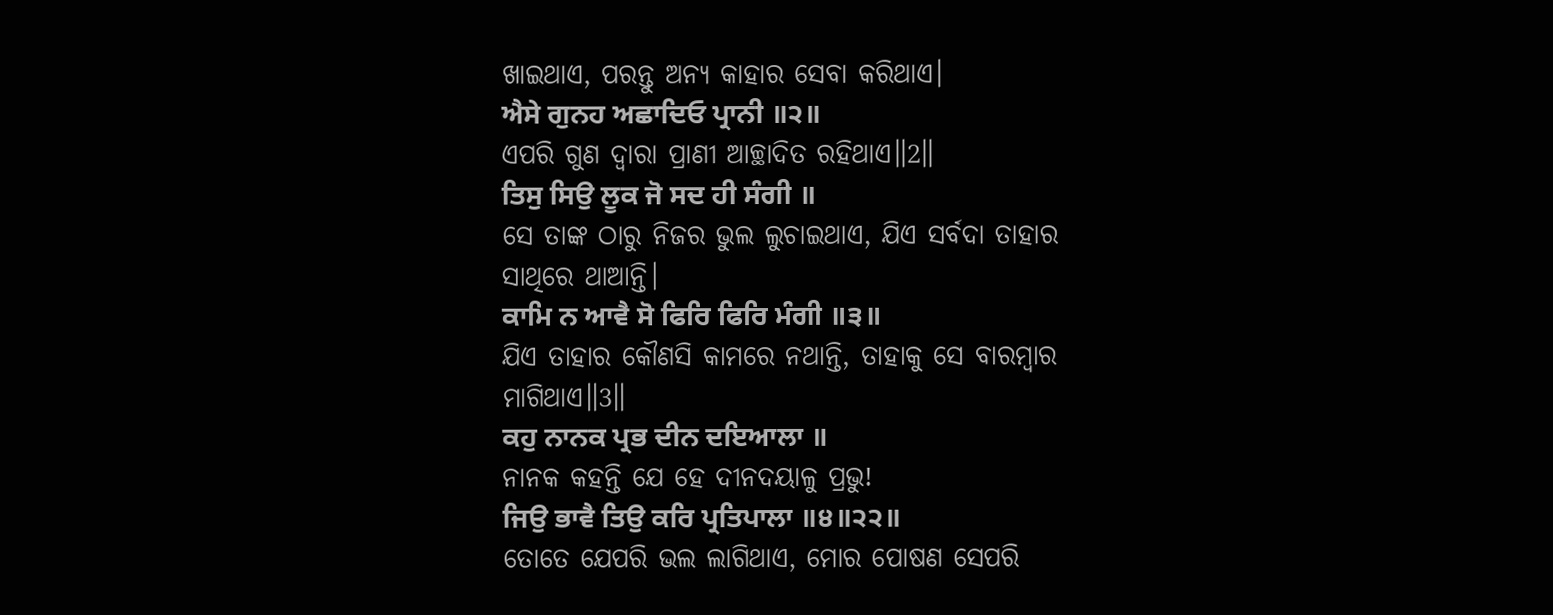ଖାଇଥାଏ, ପରନ୍ତୁ ଅନ୍ୟ କାହାର ସେବା କରିଥାଏ।
ਐਸੇ ਗੁਨਹ ਅਛਾਦਿਓ ਪ੍ਰਾਨੀ ॥੨॥
ଏପରି ଗୁଣ ଦ୍ଵାରା ପ୍ରାଣୀ ଆଚ୍ଛାଦିତ ରହିଥାଏ॥2॥
ਤਿਸੁ ਸਿਉ ਲੂਕ ਜੋ ਸਦ ਹੀ ਸੰਗੀ ॥
ସେ ତାଙ୍କ ଠାରୁ ନିଜର ଭୁଲ ଲୁଚାଇଥାଏ, ଯିଏ ସର୍ବଦା ତାହାର ସାଥିରେ ଥାଆନ୍ତି।
ਕਾਮਿ ਨ ਆਵੈ ਸੋ ਫਿਰਿ ਫਿਰਿ ਮੰਗੀ ॥੩॥
ଯିଏ ତାହାର କୌଣସି କାମରେ ନଥାନ୍ତି, ତାହାକୁ ସେ ବାରମ୍ବାର ମାଗିଥାଏ॥3॥
ਕਹੁ ਨਾਨਕ ਪ੍ਰਭ ਦੀਨ ਦਇਆਲਾ ॥
ନାନକ କହନ୍ତି ଯେ ହେ ଦୀନଦୟାଳୁ ପ୍ରଭୁ!
ਜਿਉ ਭਾਵੈ ਤਿਉ ਕਰਿ ਪ੍ਰਤਿਪਾਲਾ ॥੪॥੨੨॥
ତୋତେ ଯେପରି ଭଲ ଲାଗିଥାଏ, ମୋର ପୋଷଣ ସେପରି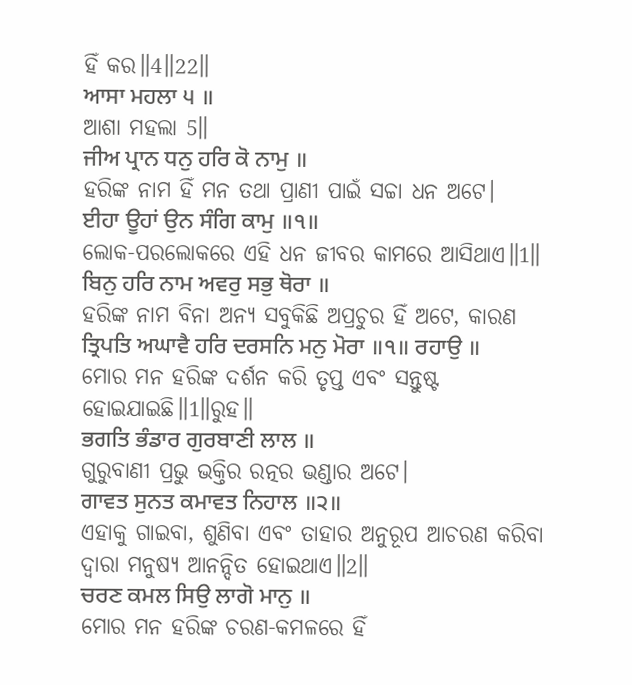ହିଁ କର॥4॥22॥
ਆਸਾ ਮਹਲਾ ੫ ॥
ଆଶା ମହଲା 5॥
ਜੀਅ ਪ੍ਰਾਨ ਧਨੁ ਹਰਿ ਕੋ ਨਾਮੁ ॥
ହରିଙ୍କ ନାମ ହିଁ ମନ ତଥା ପ୍ରାଣୀ ପାଇଁ ସଚ୍ଚା ଧନ ଅଟେ।
ਈਹਾ ਊਹਾਂ ਉਨ ਸੰਗਿ ਕਾਮੁ ॥੧॥
ଲୋକ-ପରଲୋକରେ ଏହି ଧନ ଜୀବର କାମରେ ଆସିଥାଏ॥1॥
ਬਿਨੁ ਹਰਿ ਨਾਮ ਅਵਰੁ ਸਭੁ ਥੋਰਾ ॥
ହରିଙ୍କ ନାମ ବିନା ଅନ୍ୟ ସବୁକିଛି ଅପ୍ରଚୁର ହିଁ ଅଟେ, କାରଣ
ਤ੍ਰਿਪਤਿ ਅਘਾਵੈ ਹਰਿ ਦਰਸਨਿ ਮਨੁ ਮੋਰਾ ॥੧॥ ਰਹਾਉ ॥
ମୋର ମନ ହରିଙ୍କ ଦର୍ଶନ କରି ତୃପ୍ତ ଏବଂ ସନ୍ତୁଷ୍ଟ ହୋଇଯାଇଛି॥1॥ରୁହ॥
ਭਗਤਿ ਭੰਡਾਰ ਗੁਰਬਾਣੀ ਲਾਲ ॥
ଗୁରୁବାଣୀ ପ୍ରଭୁ ଭକ୍ତିର ରତ୍ନର ଭଣ୍ଡାର ଅଟେ।
ਗਾਵਤ ਸੁਨਤ ਕਮਾਵਤ ਨਿਹਾਲ ॥੨॥
ଏହାକୁ ଗାଇବା, ଶୁଣିବା ଏବଂ ତାହାର ଅନୁରୂପ ଆଚରଣ କରିବା ଦ୍ଵାରା ମନୁଷ୍ୟ ଆନନ୍ଦିତ ହୋଇଥାଏ॥2॥
ਚਰਣ ਕਮਲ ਸਿਉ ਲਾਗੋ ਮਾਨੁ ॥
ମୋର ମନ ହରିଙ୍କ ଚରଣ-କମଳରେ ହିଁ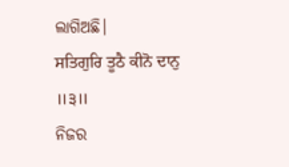ଲାଗିଅଛି।
ਸਤਿਗੁਰਿ ਤੂਠੈ ਕੀਨੋ ਦਾਨੁ ॥੩॥
ନିଜର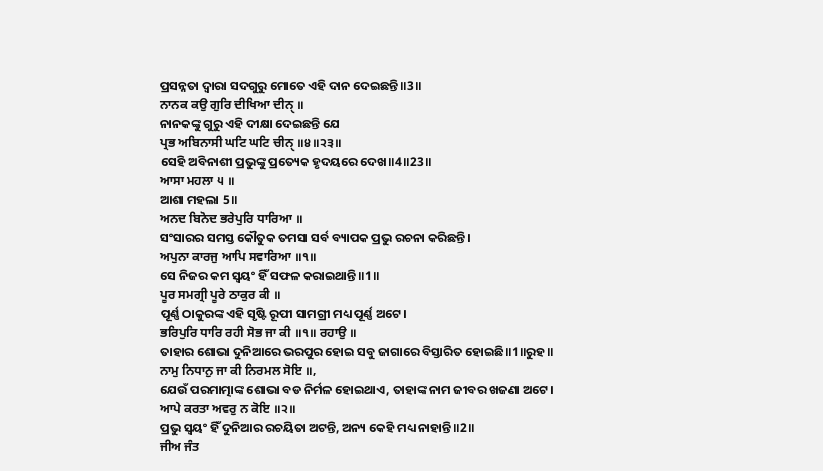ପ୍ରସନ୍ନତା ଦ୍ଵାରା ସଦଗୁରୁ ମୋତେ ଏହି ଦାନ ଦେଇଛନ୍ତି॥3॥
ਨਾਨਕ ਕਉ ਗੁਰਿ ਦੀਖਿਆ ਦੀਨੑ ॥
ନାନକଙ୍କୁ ଗୁରୁ ଏହି ଦୀକ୍ଷା ଦେଇଛନ୍ତି ଯେ
ਪ੍ਰਭ ਅਬਿਨਾਸੀ ਘਟਿ ਘਟਿ ਚੀਨੑ ॥੪॥੨੩॥
ସେହି ଅବିନାଶୀ ପ୍ରଭୁଙ୍କୁ ପ୍ରତ୍ୟେକ ହୃଦୟରେ ଦେଖ॥4॥23॥
ਆਸਾ ਮਹਲਾ ੫ ॥
ଆଶା ମହଲା 5॥
ਅਨਦ ਬਿਨੋਦ ਭਰੇਪੁਰਿ ਧਾਰਿਆ ॥
ସଂସାରର ସମସ୍ତ କୌତୁକ ତମସା ସର୍ବ ବ୍ୟାପକ ପ୍ରଭୁ ରଚନା କରିଛନ୍ତି।
ਅਪੁਨਾ ਕਾਰਜੁ ਆਪਿ ਸਵਾਰਿਆ ॥੧॥
ସେ ନିଜର କମ ସ୍ଵୟଂ ହିଁ ସଫଳ କରାଇଥାନ୍ତି॥1॥
ਪੂਰ ਸਮਗ੍ਰੀ ਪੂਰੇ ਠਾਕੁਰ ਕੀ ॥
ପୂର୍ଣ୍ଣ ଠାକୁରଙ୍କ ଏହି ସୃଷ୍ଟି ରୂପୀ ସାମଗ୍ରୀ ମଧ୍ୟ ପୂର୍ଣ୍ଣ ଅଟେ।
ਭਰਿਪੁਰਿ ਧਾਰਿ ਰਹੀ ਸੋਭ ਜਾ ਕੀ ॥੧॥ ਰਹਾਉ ॥
ତାହାର ଶୋଭା ଦୁନିଆରେ ଭରପୁର ହୋଇ ସବୁ ଜାଗାରେ ବିସ୍ତାରିତ ହୋଇଛି॥1॥ରୁହ॥
ਨਾਮੁ ਨਿਧਾਨੁ ਜਾ ਕੀ ਨਿਰਮਲ ਸੋਇ ॥,
ଯେଉଁ ପରମାତ୍ମାଙ୍କ ଶୋଭା ବଡ ନିର୍ମଳ ହୋଇଥାଏ, ତାହାଙ୍କ ନାମ ଜୀବର ଖଜଣା ଅଟେ।
ਆਪੇ ਕਰਤਾ ਅਵਰੁ ਨ ਕੋਇ ॥੨॥
ପ୍ରଭୁ ସ୍ଵୟଂ ହିଁ ଦୁନିଆର ରଚୟିତା ଅଟନ୍ତି, ଅନ୍ୟ କେହି ମଧ୍ୟ ନାହାନ୍ତି॥2॥
ਜੀਅ ਜੰਤ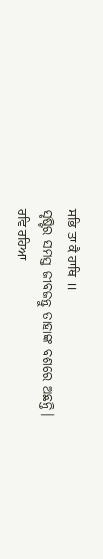ਸਭਿ ਤਾ ਕੈ ਹਾਥਿ ॥
ସୃଷ୍ଟିର ସମସ୍ତ ଜୀବଜନ୍ତୁ ତାହାଙ୍କ ବଶରେ ଅଛନ୍ତି।
ਰਵਿ ਰਹਿਆ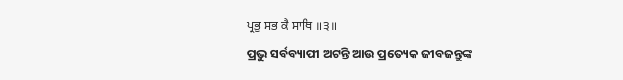ਪ੍ਰਭੁ ਸਭ ਕੈ ਸਾਥਿ ॥੩॥
ପ୍ରଭୁ ସର୍ବବ୍ୟାପୀ ଅଟନ୍ତି ଆଉ ପ୍ରତ୍ୟେକ ଜୀବଜନ୍ତୁଙ୍କ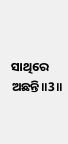ସାଥିରେ ଅଛନ୍ତି॥3॥